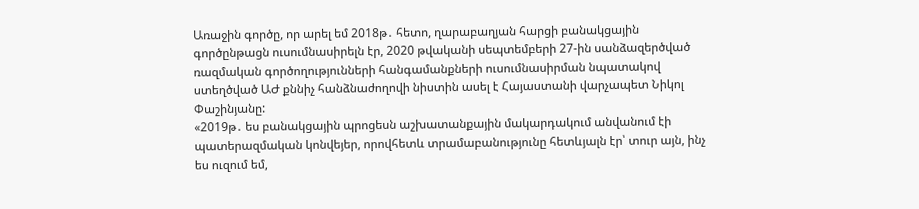Առաջին գործը, որ արել եմ 2018թ․ հետո, ղարաբաղյան հարցի բանակցային գործընթացն ուսումնասիրելն էր, 2020 թվականի սեպտեմբերի 27-ին սանձազերծված ռազմական գործողությունների հանգամանքների ուսումնասիրման նպատակով ստեղծված ԱԺ քննիչ հանձնաժողովի նիստին ասել է Հայաստանի վարչապետ Նիկոլ Փաշինյանը:
«2019թ․ ես բանակցային պրոցեսն աշխատանքային մակարդակում անվանում էի պատերազմական կոնվեյեր, որովհետև տրամաբանությունը հետևյալն էր՝ տուր այն, ինչ ես ուզում եմ,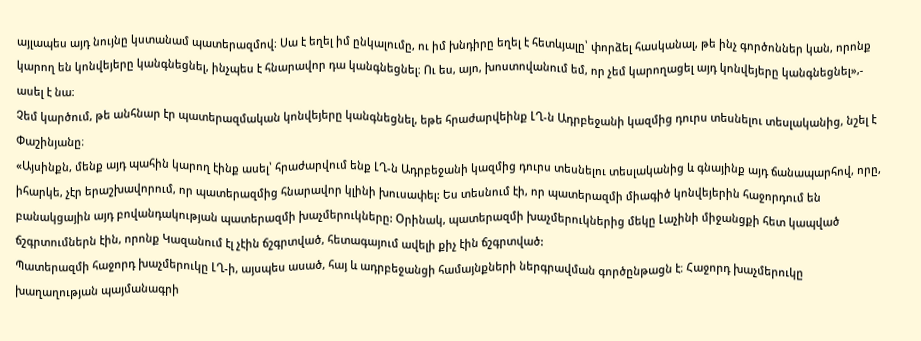այլապես այդ նույնը կստանամ պատերազմով։ Սա է եղել իմ ընկալումը, ու իմ խնդիրը եղել է հետևյալը՝ փորձել հասկանալ, թե ինչ գործոններ կան, որոնք կարող են կոնվեյերը կանգնեցնել, ինչպես է հնարավոր դա կանգնեցնել։ Ու ես, այո, խոստովանում եմ, որ չեմ կարողացել այդ կոնվեյերը կանգնեցնել»,- ասել է նա։
Չեմ կարծում, թե անհնար էր պատերազմական կոնվեյերը կանգնեցնել, եթե հրաժարվեինք ԼՂ-ն Ադրբեջանի կազմից դուրս տեսնելու տեսլականից, նշել է Փաշինյանը։
«Այսինքն, մենք այդ պահին կարող էինք ասել՝ հրաժարվում ենք ԼՂ-ն Ադրբեջանի կազմից դուրս տեսնելու տեսլականից և գնայինք այդ ճանապարհով, որը, իհարկե, չէր երաշխավորում, որ պատերազմից հնարավոր կլինի խուսափել: Ես տեսնում էի, որ պատերազմի միագիծ կոնվեյերին հաջորդում են բանակցային այդ բովանդակության պատերազմի խաչմերուկները: Օրինակ, պատերազմի խաչմերուկներից մեկը Լաչինի միջանցքի հետ կապված ճշգրտումներն էին, որոնք Կազանում էլ չէին ճշգրտված, հետագայում ավելի քիչ էին ճշգրտված:
Պատերազմի հաջորդ խաչմերուկը ԼՂ-ի, այսպես ասած, հայ և ադրբեջանցի համայնքների ներգրավման գործընթացն է։ Հաջորդ խաչմերուկը խաղաղության պայմանագրի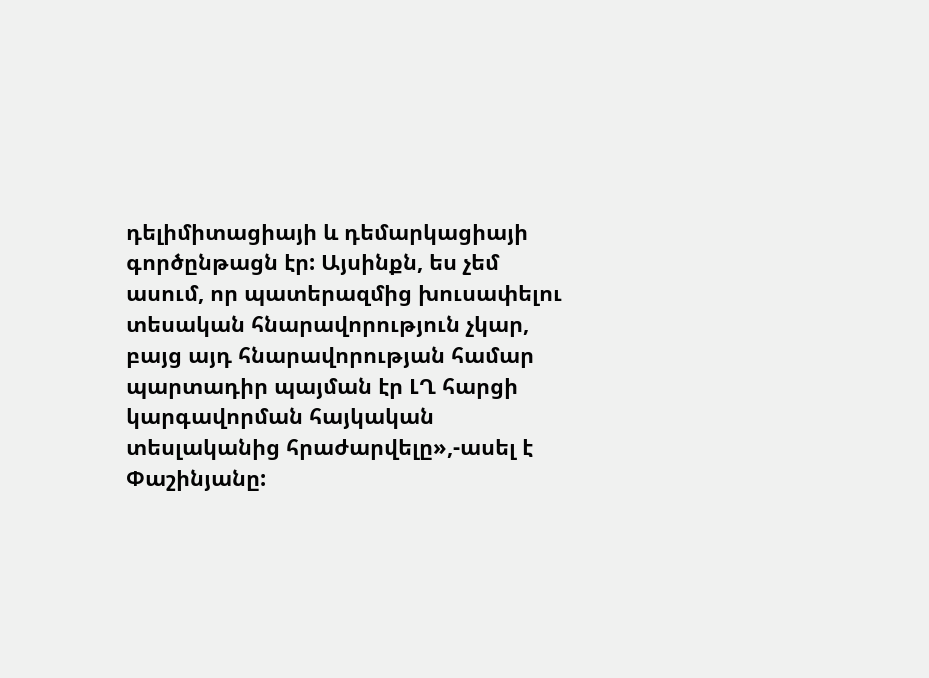դելիմիտացիայի և դեմարկացիայի գործընթացն էր: Այսինքն, ես չեմ ասում, որ պատերազմից խուսափելու տեսական հնարավորություն չկար, բայց այդ հնարավորության համար պարտադիր պայման էր ԼՂ հարցի կարգավորման հայկական տեսլականից հրաժարվելը»,-ասել է Փաշինյանը: